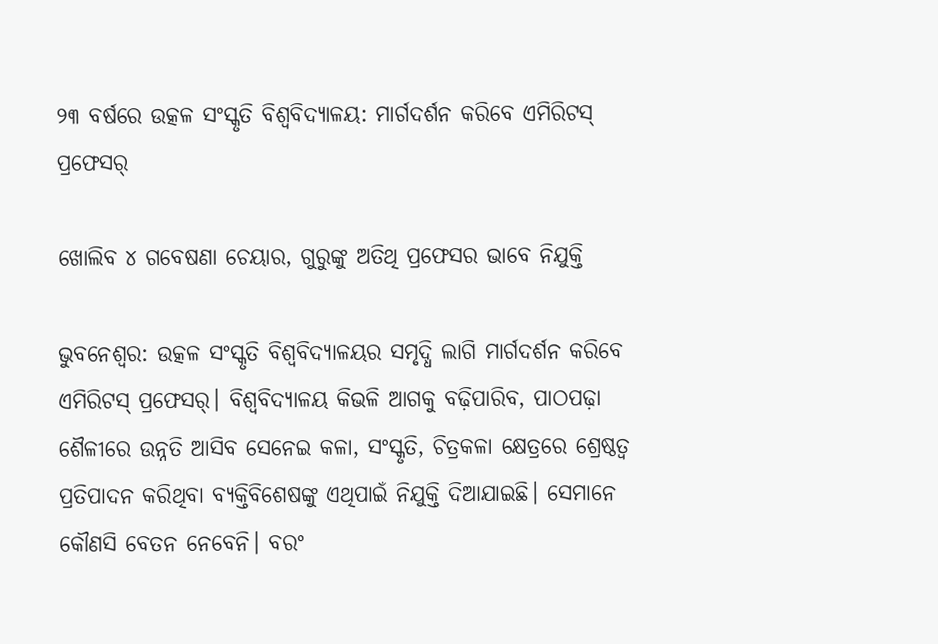୨୩ ବର୍ଷରେ ଉତ୍କଳ ସଂସ୍କୃତି ବିଶ୍ବବିଦ୍ୟାଳୟ: ମାର୍ଗଦର୍ଶନ କରିବେ ଏମିରିଟସ୍‌ ପ୍ରଫେସର୍‌

ଖୋଲିବ ୪ ଗବେଷଣା ଚେୟାର, ଗୁରୁଙ୍କୁ ଅତିଥି ପ୍ରଫେସର ଭାବେ ନିଯୁକ୍ତି

ଭୁବନେଶ୍ବର: ଉତ୍କଳ ସଂସ୍କୃତି ବିଶ୍ବବିଦ୍ୟାଳୟର ସମୃଦ୍ଧି ଲାଗି ମାର୍ଗଦର୍ଶନ କରିବେ ଏମିରିଟସ୍‌ ପ୍ରଫେସର୍‌। ବିଶ୍ବବିଦ୍ୟାଳୟ କିଭଳି ଆଗକୁ ବଢ଼ିପାରିବ, ପାଠପଢ଼ା‌ ଶୈଳୀରେ ଉନ୍ନତି ଆସିବ ସେନେଇ କଳା, ସଂସ୍କୃତି, ଚିତ୍ରକଳା କ୍ଷେତ୍ରରେ ଶ୍ରେଷ୍ଠତ୍ବ ପ୍ରତିପାଦନ କରିଥିବା ବ୍ୟକ୍ତିବିଶେଷଙ୍କୁ ଏଥିପାଇଁ ନିଯୁକ୍ତି ଦିଆଯାଇଛି। ସେମାନେ କୌଣସି ବେତନ ନେବେନି। ବରଂ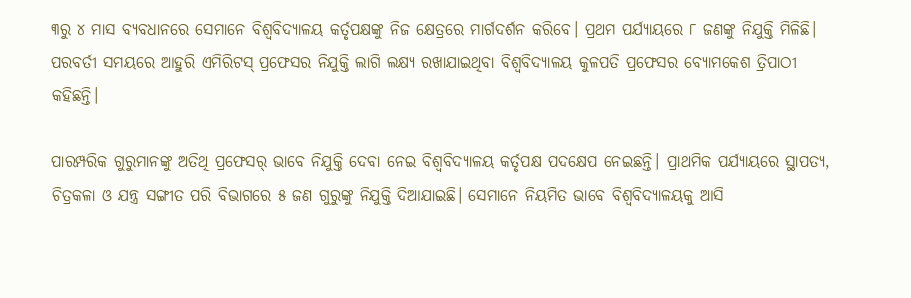୩ରୁ ୪ ମାସ ବ୍ୟବଧାନରେ ସେମାନେ ବିଶ୍ବବିଦ୍ୟାଳୟ କର୍ତୃପକ୍ଷଙ୍କୁ ନିଜ କ୍ଷେତ୍ରରେ ମାର୍ଗଦର୍ଶନ କରିବେ। ପ୍ରଥମ ପର୍ଯ୍ୟାୟରେ ୮ ଜଣଙ୍କୁ ନି‌ଯୁକ୍ତି ମିଳିଛି। ପରବର୍ତୀ ସମୟରେ ଆହୁରି ଏମିରିଟସ୍‌ ପ୍ରଫେସର ନିଯୁକ୍ତି ଲାଗି ଲକ୍ଷ୍ୟ ରଖାଯାଇଥିବା ବିଶ୍ବବିଦ୍ୟାଳୟ କୁଳପତି ପ୍ରଫେସର ବ୍ୟୋମକେଶ ତ୍ରିପାଠୀ କହିଛନ୍ତି।

ପାରମ୍ପରିକ ଗୁରୁମାନଙ୍କୁ ଅତିଥି ପ୍ରଫେସର୍‌ ଭାବେ ନିଯୁକ୍ତି ଦେବା ନେଇ ବିଶ୍ବବିଦ୍ୟାଳୟ କର୍ତୃପକ୍ଷ ପଦକ୍ଷେପ ନେଇଛନ୍ତି। ପ୍ରାଥମିକ ପର୍ଯ୍ୟାୟରେ ସ୍ଥାପତ୍ୟ, ଚିତ୍ରକଳା ଓ ଯନ୍ତ୍ର ସଙ୍ଗୀତ ପରି ବିଭାଗରେ ୫ ଜଣ ଗୁରୁଙ୍କୁ ନିଯୁକ୍ତି ଦିଆଯାଇଛି। ସେମାନେ ନିୟମିତ ଭାବେ ବିଶ୍ବବିଦ୍ୟାଳୟକୁ ଆସି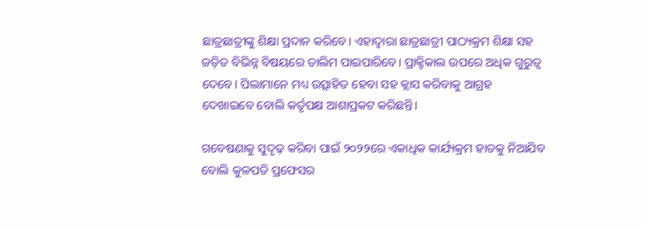ଛାତ୍ରଛାତ୍ରୀଙ୍କୁ ଶିକ୍ଷା ପ୍ରଦାନ କରିବେ। ଏହାଦ୍ବାରା ଛାତ୍ରଛାତ୍ରୀ ପାଠ୍ୟକ୍ରମ ଶିକ୍ଷା ସହ ଜଡ଼ିତ ବିଭିନ୍ନ ବିଷୟରେ ତାଲିମ ପାଇପାରିବେ। ପ୍ରାକ୍ଟିକାଲ ଉପରେ ଅଧିକ ଗୁରୁତ୍ବ ଦେବେ। ପିଲାମାନେ ମଧ୍ୟ ଉତ୍ସାହିତ ହେବା ସହ କ୍ଲାସ କରିବାକୁ ଆଗ୍ରହ ଦେଖାଇବେ ବୋଲି କର୍ତୃପକ୍ଷ ଆଶାପ୍ରକଟ କରିଛନ୍ତି।

ଗବେଷଣାକୁ ସୁଦୃଢ଼ କରିବା ପାଇଁ ୨୦୨୨ରେ ଏକାଧିକ କାର୍ଯ୍ୟକ୍ରମ ହାତକୁ ନିଆଯିବ ବୋଲି କୁଳପତି ପ୍ରଫେସର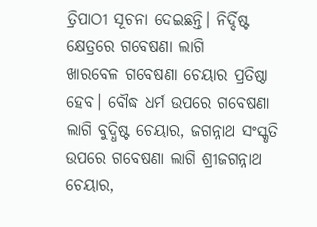ତ୍ରିପାଠୀ ସୂଚନା ଦେଇଛନ୍ତି। ନିର୍ଦ୍ଦିଷ୍ଟ କ୍ଷେତ୍ରରେ ଗବେଷଣା ଲାଗି ଖାରବେଳ ‌ଗବେଷଣା ଚେୟାର ପ୍ରତିଷ୍ଠା ହେବ। ବୌଦ୍ଧ ଧର୍ମ ଉପରେ ଗବେଷଣା ଲାଗି ବୁଦ୍ଧିଷ୍ଟ ଚେୟାର, ଜଗନ୍ନାଥ ସଂସ୍କୃତି ଉପରେ ଗବେଷଣା ଲାଗି ଶ୍ରୀଜଗନ୍ନାଥ ଚେୟାର,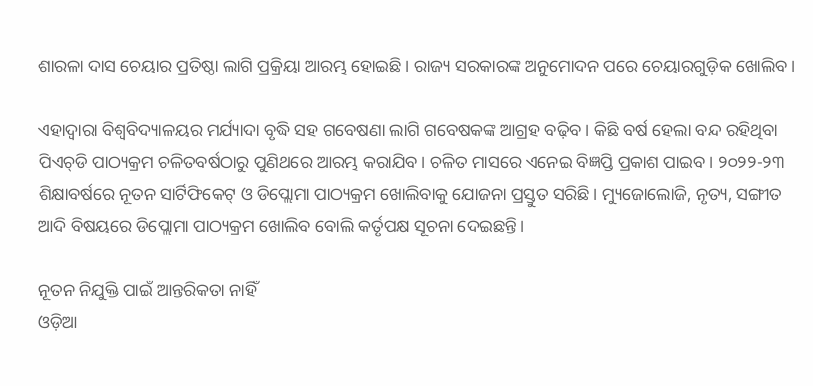ଶାରଳା ଦାସ ଚେୟାର ପ୍ରତିଷ୍ଠା ଲାଗି ପ୍ରକ୍ରିୟା ଆରମ୍ଭ ହୋଇଛି। ରାଜ୍ୟ ସରକାରଙ୍କ ଅନୁମୋଦନ ପରେ ଚେୟାରଗୁଡ଼ିକ ଖୋଲିବ।

ଏହାଦ୍ବାରା ବିଶ୍ବବିଦ୍ୟାଳୟର ମର୍ଯ୍ୟାଦା ବୃଦ୍ଧି ସହ ଗବେଷଣା ଲାଗି ଗବେଷକଙ୍କ ଆଗ୍ରହ ବଢ଼ିବ। କିଛି ବର୍ଷ ହେଲା ବନ୍ଦ ରହିଥିବା ପିଏଚ୍‌ଡି ପାଠ୍ୟକ୍ରମ ଚଳିତବର୍ଷଠାରୁ ପୁଣିଥରେ ଆରମ୍ଭ କରାଯିବ। ଚଳିତ ମାସରେ ଏନେଇ ବିଜ୍ଞପ୍ତି ପ୍ରକାଶ ପାଇବ। ୨୦୨୨-୨୩ ଶିକ୍ଷାବର୍ଷରେ ନୂତନ ସାର୍ଟିଫିକେଟ୍‌ ଓ ଡିପ୍ଲୋମା ପାଠ୍ୟକ୍ରମ ଖୋଲିବାକୁ ଯୋଜନା ପ୍ରସ୍ତୁତ ସରିଛି। ମ୍ୟୁଜୋଲୋଜି, ନୃତ୍ୟ, ସଙ୍ଗୀତ ଆଦି ବିଷୟରେ ଡିପ୍ଲୋମା ପାଠ୍ୟକ୍ରମ ଖୋଲିବ ବୋଲି କର୍ତୃପକ୍ଷ ସୂଚନା ଦେଇଛନ୍ତି।

ନୂତନ ନିଯୁକ୍ତି ପାଇଁ ଆନ୍ତରିକତା ନାହିଁ
ଓଡ଼ିଆ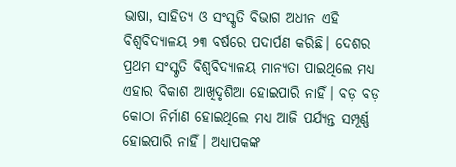ଭାଷା, ସାହିତ୍ୟ ଓ ସଂସ୍କୃତି ବିଭାଗ ଅଧୀନ ଏହି ବିଶ୍ବବିଦ୍ୟାଳୟ ୨୩ ବର୍ଷରେ ପଦାର୍ପଣ କରିଛି। ଦେଶର ପ୍ରଥମ ସଂସ୍କୃତି ବିଶ୍ବବିଦ୍ୟାଳୟ ମାନ୍ୟତା ପାଇଥିଲେ ମଧ୍ୟ ଏହାର ବିକାଶ ଆଖିଦୃଶିଆ ହୋଇପାରି ନାହିଁ। ବଡ଼ ବଡ଼ କୋଠା ନିର୍ମାଣ ହୋଇଥିଲେ ମଧ୍ୟ ଆଜି ପର୍ଯ୍ୟନ୍ତ ସମ୍ପୂର୍ଣ୍ଣ ହୋଇପାରି ନାହିଁ। ଅଧ୍ୟାପକଙ୍କ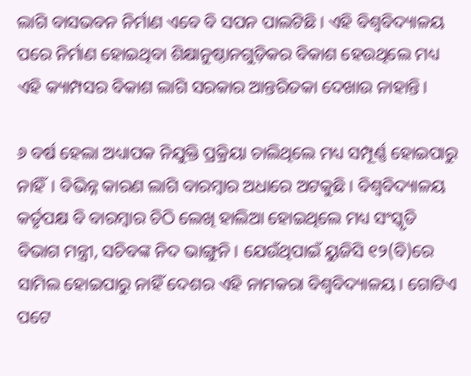ଲାଗି ବାସଭବନ ନିର୍ମାଣ ଏବେ ବି ସପନ ପାଲଟିଛି। ଏହି ବିଶ୍ବବିଦ୍ୟାଳୟ ପରେ ନିର୍ମାଣ ହୋଇଥିବା ଶିକ୍ଷାନୁଷ୍ଠାନଗୁଡ଼ିକର ବିକାଶ ହେଉଥିଲେ ମଧ୍ୟ ଏହି କ୍ୟାମ୍ପସର ବିକାଶ ଲାଗି ସରକାର ଆନ୍ତରିତକା ଦେଖାଉ ନାହାନ୍ତି।

୬ ବର୍ଷ ହେଲା ଅଧ୍ୟାପକ ନିଯୁକ୍ତି ପ୍ରକ୍ରିୟା ଚାଲିଥିଲେ ମଧ୍ୟ ସମ୍ପୂର୍ଣ୍ଣ ହୋଇପାରୁ ନାହିଁ। ବିଭିନ୍ନ କାରଣ ଲାଗି ବାରମ୍ବାର ଅଧାରେ ଅଟକୁଛି। ବିଶ୍ବବିଦ୍ୟାଳୟ କର୍ତୃପକ୍ଷ ବି ବାରମ୍ବାର ଚିଠି ଲେଖି ହାଲିଆ ହୋଇଥିଲେ ମଧ୍ୟ ସଂସ୍କୃତି ବିଭାଗ ମନ୍ତ୍ରୀ, ସଚିବଙ୍କ ନିଦ ଭାଙ୍ଗୁନି। ଯେଉଁଥିପାଇଁ ୟୁଜିସି ୧୨(ବି)ରେ ସାମିଲ ହୋଇପାରୁ ନାହିଁ ଦେଶର ଏହି ନାମକରା ବିଶ୍ବବିଦ୍ୟାଳୟ। ଗୋଟିଏ ପଟେ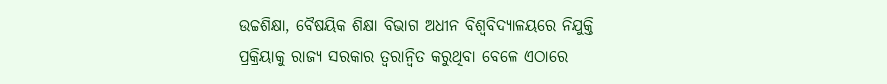ଉଚ୍ଚଶିକ୍ଷା, ବୈଷୟିକ ଶିକ୍ଷା ବିଭାଗ ଅଧୀନ ବିଶ୍ବବିଦ୍ୟାଳୟରେ ନିଯୁକ୍ତି ପ୍ରକ୍ରିୟାକୁ ରାଜ୍ୟ ସରକାର ତ୍ବରାନ୍ବିତ କରୁଥିବା ବେଳେ ଏଠାରେ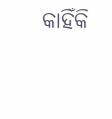କାହିଁକି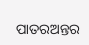ପାତରଅନ୍ତର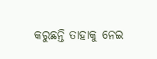କରୁଛନ୍ତି ତାହାକୁ ନେଇ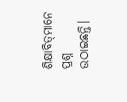ଶିକ୍ଷାବିତ୍‌ମାନେ ପ୍ରଶ୍ନ ଉଠାଇଛନ୍ତି।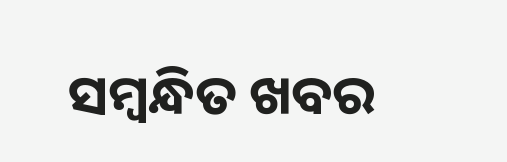ସମ୍ବନ୍ଧିତ ଖବର